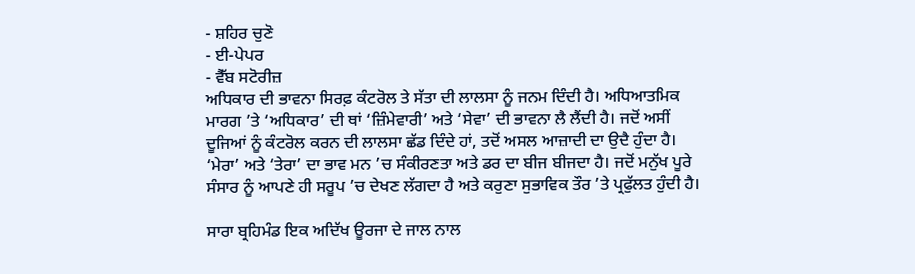- ਸ਼ਹਿਰ ਚੁਣੋ
- ਈ-ਪੇਪਰ
- ਵੈੱਬ ਸਟੋਰੀਜ਼
ਅਧਿਕਾਰ ਦੀ ਭਾਵਨਾ ਸਿਰਫ਼ ਕੰਟਰੋਲ ਤੇ ਸੱਤਾ ਦੀ ਲਾਲਸਾ ਨੂੰ ਜਨਮ ਦਿੰਦੀ ਹੈ। ਅਧਿਆਤਮਿਕ ਮਾਰਗ ’ਤੇ ‘ਅਧਿਕਾਰ’ ਦੀ ਥਾਂ ‘ਜ਼ਿੰਮੇਵਾਰੀ’ ਅਤੇ ‘ਸੇਵਾ’ ਦੀ ਭਾਵਨਾ ਲੈ ਲੈਂਦੀ ਹੈ। ਜਦੋਂ ਅਸੀਂ ਦੂਜਿਆਂ ਨੂੰ ਕੰਟਰੋਲ ਕਰਨ ਦੀ ਲਾਲਸਾ ਛੱਡ ਦਿੰਦੇ ਹਾਂ, ਤਦੋਂ ਅਸਲ ਆਜ਼ਾਦੀ ਦਾ ਉਦੈ ਹੁੰਦਾ ਹੈ। ‘ਮੇਰਾ’ ਅਤੇ ‘ਤੇਰਾ’ ਦਾ ਭਾਵ ਮਨ ’ਚ ਸੰਕੀਰਣਤਾ ਅਤੇ ਡਰ ਦਾ ਬੀਜ ਬੀਜਦਾ ਹੈ। ਜਦੋਂ ਮਨੁੱਖ ਪੂਰੇ ਸੰਸਾਰ ਨੂੰ ਆਪਣੇ ਹੀ ਸਰੂਪ ’ਚ ਦੇਖਣ ਲੱਗਦਾ ਹੈ ਅਤੇ ਕਰੁਣਾ ਸੁਭਾਵਿਕ ਤੌਰ ’ਤੇ ਪ੍ਰਫੁੱਲਤ ਹੁੰਦੀ ਹੈ।

ਸਾਰਾ ਬ੍ਰਹਿਮੰਡ ਇਕ ਅਦਿੱਖ ਊਰਜਾ ਦੇ ਜਾਲ ਨਾਲ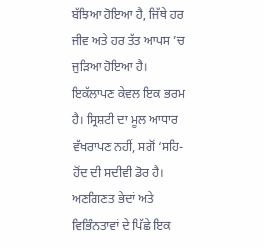ਬੱਝਿਆ ਹੋਇਆ ਹੈ, ਜਿੱਥੇ ਹਰ ਜੀਵ ਅਤੇ ਹਰ ਤੱਤ ਆਪਸ ’ਚ ਜੁੜਿਆ ਹੋਇਆ ਹੈ। ਇਕੱਲਾਪਣ ਕੇਵਲ ਇਕ ਭਰਮ ਹੈ। ਸ੍ਰਿਸ਼ਟੀ ਦਾ ਮੂਲ ਆਧਾਰ ਵੱਖਰਾਪਣ ਨਹੀਂ, ਸਗੋਂ ‘ਸਹਿ-ਹੋਂਦ ਦੀ ਸਦੀਵੀ ਡੋਰ ਹੈ। ਅਣਗਿਣਤ ਭੇਦਾਂ ਅਤੇ ਵਿਭਿੰਨਤਾਵਾਂ ਦੇ ਪਿੱਛੇ ਇਕ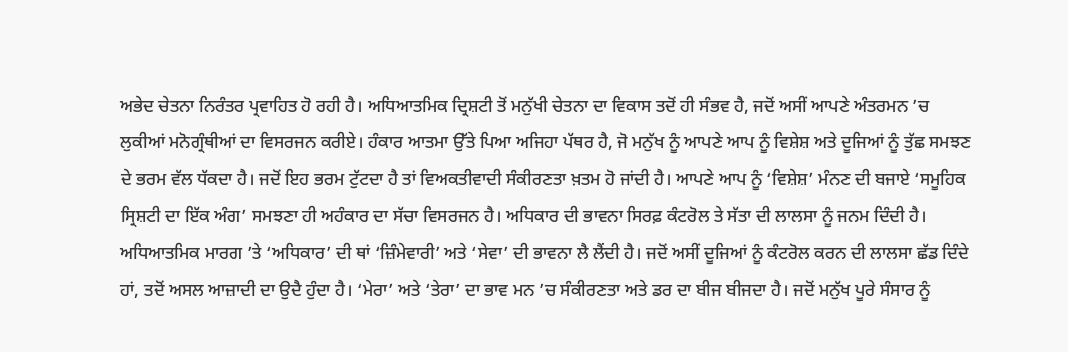ਅਭੇਦ ਚੇਤਨਾ ਨਿਰੰਤਰ ਪ੍ਰਵਾਹਿਤ ਹੋ ਰਹੀ ਹੈ। ਅਧਿਆਤਮਿਕ ਦ੍ਰਿਸ਼ਟੀ ਤੋਂ ਮਨੁੱਖੀ ਚੇਤਨਾ ਦਾ ਵਿਕਾਸ ਤਦੋਂ ਹੀ ਸੰਭਵ ਹੈ, ਜਦੋਂ ਅਸੀਂ ਆਪਣੇ ਅੰਤਰਮਨ ’ਚ ਲੁਕੀਆਂ ਮਨੋਗ੍ਰੰਥੀਆਂ ਦਾ ਵਿਸਰਜਨ ਕਰੀਏ। ਹੰਕਾਰ ਆਤਮਾ ਉੱਤੇ ਪਿਆ ਅਜਿਹਾ ਪੱਥਰ ਹੈ, ਜੋ ਮਨੁੱਖ ਨੂੰ ਆਪਣੇ ਆਪ ਨੂੰ ਵਿਸ਼ੇਸ਼ ਅਤੇ ਦੂਜਿਆਂ ਨੂੰ ਤੁੱਛ ਸਮਝਣ ਦੇ ਭਰਮ ਵੱਲ ਧੱਕਦਾ ਹੈ। ਜਦੋਂ ਇਹ ਭਰਮ ਟੁੱਟਦਾ ਹੈ ਤਾਂ ਵਿਅਕਤੀਵਾਦੀ ਸੰਕੀਰਣਤਾ ਖ਼ਤਮ ਹੋ ਜਾਂਦੀ ਹੈ। ਆਪਣੇ ਆਪ ਨੂੰ ‘ਵਿਸ਼ੇਸ਼’ ਮੰਨਣ ਦੀ ਬਜਾਏ ‘ਸਮੂਹਿਕ ਸ੍ਰਿਸ਼ਟੀ ਦਾ ਇੱਕ ਅੰਗ’ ਸਮਝਣਾ ਹੀ ਅਹੰਕਾਰ ਦਾ ਸੱਚਾ ਵਿਸਰਜਨ ਹੈ। ਅਧਿਕਾਰ ਦੀ ਭਾਵਨਾ ਸਿਰਫ਼ ਕੰਟਰੋਲ ਤੇ ਸੱਤਾ ਦੀ ਲਾਲਸਾ ਨੂੰ ਜਨਮ ਦਿੰਦੀ ਹੈ। ਅਧਿਆਤਮਿਕ ਮਾਰਗ ’ਤੇ ‘ਅਧਿਕਾਰ’ ਦੀ ਥਾਂ ‘ਜ਼ਿੰਮੇਵਾਰੀ’ ਅਤੇ ‘ਸੇਵਾ’ ਦੀ ਭਾਵਨਾ ਲੈ ਲੈਂਦੀ ਹੈ। ਜਦੋਂ ਅਸੀਂ ਦੂਜਿਆਂ ਨੂੰ ਕੰਟਰੋਲ ਕਰਨ ਦੀ ਲਾਲਸਾ ਛੱਡ ਦਿੰਦੇ ਹਾਂ, ਤਦੋਂ ਅਸਲ ਆਜ਼ਾਦੀ ਦਾ ਉਦੈ ਹੁੰਦਾ ਹੈ। ‘ਮੇਰਾ’ ਅਤੇ ‘ਤੇਰਾ’ ਦਾ ਭਾਵ ਮਨ ’ਚ ਸੰਕੀਰਣਤਾ ਅਤੇ ਡਰ ਦਾ ਬੀਜ ਬੀਜਦਾ ਹੈ। ਜਦੋਂ ਮਨੁੱਖ ਪੂਰੇ ਸੰਸਾਰ ਨੂੰ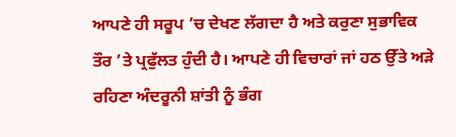ਆਪਣੇ ਹੀ ਸਰੂਪ ’ਚ ਦੇਖਣ ਲੱਗਦਾ ਹੈ ਅਤੇ ਕਰੁਣਾ ਸੁਭਾਵਿਕ ਤੌਰ ’ਤੇ ਪ੍ਰਫੁੱਲਤ ਹੁੰਦੀ ਹੈ। ਆਪਣੇ ਹੀ ਵਿਚਾਰਾਂ ਜਾਂ ਹਠ ਉੱਤੇ ਅੜੇ ਰਹਿਣਾ ਅੰਦਰੂਨੀ ਸ਼ਾਂਤੀ ਨੂੰ ਭੰਗ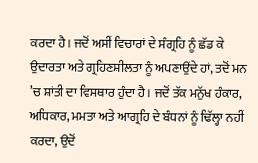ਕਰਦਾ ਹੈ। ਜਦੋਂ ਅਸੀਂ ਵਿਚਾਰਾਂ ਦੇ ਸੰਗ੍ਰਹਿ ਨੂੰ ਛੱਡ ਕੇ ਉਦਾਰਤਾ ਅਤੇ ਗ੍ਰਹਿਣਸ਼ੀਲਤਾ ਨੂੰ ਅਪਣਾਉਂਦੇ ਹਾਂ, ਤਦੋਂ ਮਨ ’ਚ ਸ਼ਾਂਤੀ ਦਾ ਵਿਸਥਾਰ ਹੁੰਦਾ ਹੈ। ਜਦੋਂ ਤੱਕ ਮਨੁੱਖ ਹੰਕਾਰ, ਅਧਿਕਾਰ, ਮਮਤਾ ਅਤੇ ਆਗ੍ਰਹਿ ਦੇ ਬੰਧਨਾਂ ਨੂੰ ਢਿੱਲ੍ਹਾ ਨਹੀਂ ਕਰਦਾ, ਉਦੋਂ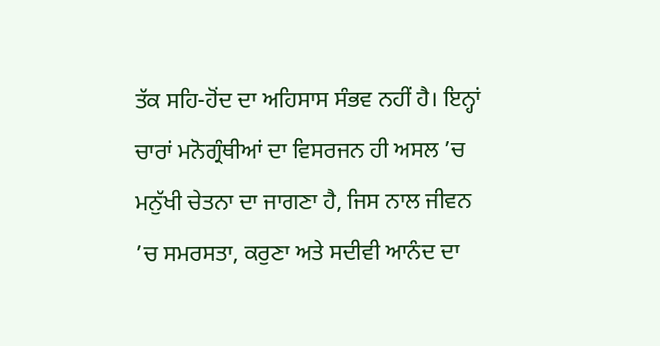ਤੱਕ ਸਹਿ-ਹੋਂਦ ਦਾ ਅਹਿਸਾਸ ਸੰਭਵ ਨਹੀਂ ਹੈ। ਇਨ੍ਹਾਂ ਚਾਰਾਂ ਮਨੋਗ੍ਰੰਥੀਆਂ ਦਾ ਵਿਸਰਜਨ ਹੀ ਅਸਲ ’ਚ ਮਨੁੱਖੀ ਚੇਤਨਾ ਦਾ ਜਾਗਣਾ ਹੈ, ਜਿਸ ਨਾਲ ਜੀਵਨ ’ਚ ਸਮਰਸਤਾ, ਕਰੁਣਾ ਅਤੇ ਸਦੀਵੀ ਆਨੰਦ ਦਾ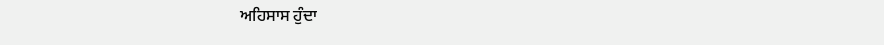ਅਹਿਸਾਸ ਹੁੰਦਾ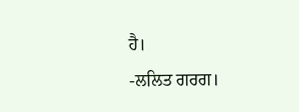ਹੈ।
-ਲਲਿਤ ਗਰਗ।